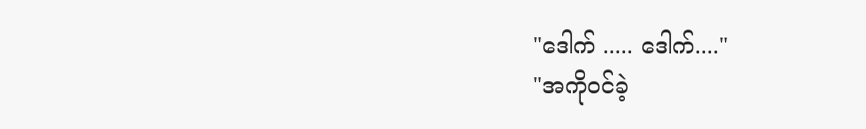"ဒေါက် ..... ဒေါက်...."
"အကိုဝင်ခဲ့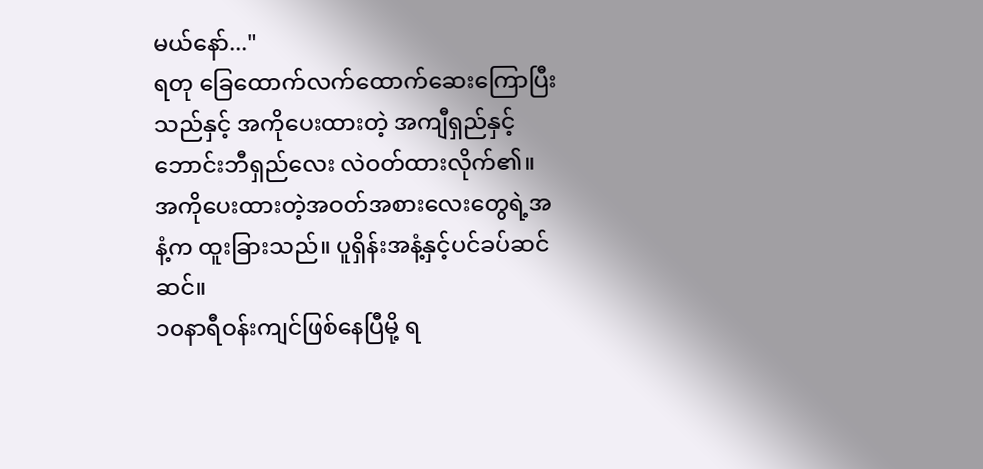မယ်နော်..."
ရတု ခြေထောက်လက်ထောက်ဆေးကြောပြီးသည်နှင့် အကိုပေးထားတဲ့ အကျီရှည်နှင့် ဘောင်းဘီရှည်လေး လဲဝတ်ထားလိုက်၏။ အကိုပေးထားတဲ့အဝတ်အစားလေးတွေရဲ့အနံ့က ထူးခြားသည်။ ပူရှိန်းအနံ့နှင့်ပင်ခပ်ဆင်ဆင်။
၁၀နာရီဝန်းကျင်ဖြစ်နေပြီမို့ ရ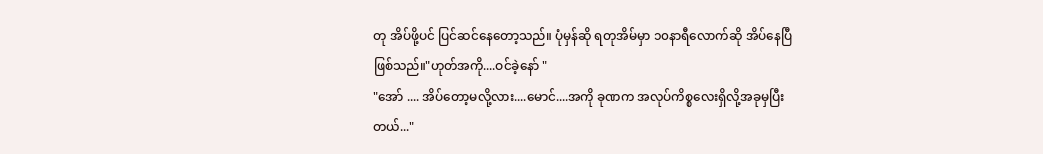တု အိပ်ဖို့ပင် ပြင်ဆင်နေတော့သည်။ ပုံမှန်ဆို ရတုအိမ်မှာ ၁၀နာရီလောက်ဆို အိပ်နေပြီဖြစ်သည်။"ဟုတ်အကို....ဝင်ခဲ့နော် "
"အော် .... အိပ်တော့မလို့လား....မောင်....အကို ခုဏက အလုပ်ကိစ္စလေးရှိလို့အခုမှပြီးတယ်..."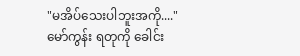"မအိပ်သေးပါဘူးအကို...."
မော်ကွန်း ရတုကို ခေါင်း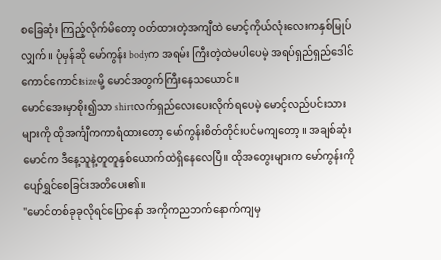စခြေဆုံး ကြည့်လိုက်မိတော့ ဝတ်ထားတဲ့အကျီထဲ မောင့်ကိုယ်လုံးလေးကနှစ်မြုပ်လျှက်။ ပုံမှန်ဆို မော်ကွန်း bodyက အရမ်း ကြီးတဲ့ထဲမပါပေမဲ့ အရပ်ရှည်ရှည်ဒေါင်ကောင်ကောင်းsizeမို့ မောင်အတွက်ကြီးနေသယောင်။
မောင်အေးမှာစိုး၍သာ shirtလက်ရှည်လေးပေးလိုက်ရပေမဲ့ မောင့်လည်ပင်းသားများကို ထိုအင်္ကျီကကာရံထားတော့ မော်ကွန်းစိတ်တိုင်းပင်မကျတော့ ။ အချစ်ဆုံးမောင်က ဒီနေ့သူနဲ့တူတူနှစ်ယောက်ထဲရှိနေလေပြီ။ ထိုအတွေးများက မော်ကွန်းကို ပျော်ရွှင်စေခြင်းအတိပေး၏။
"မောင်တစ်ခုခုလိုရင်ပြောနော် အကိုကညဘက်နောက်ကျမှ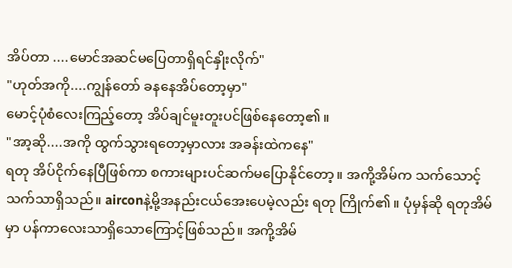အိပ်တာ ....မောင်အဆင်မပြေတာရှိရင်နှိုးလိုက်"
"ဟုတ်အကို....ကျွန်တော် ခနနေအိပ်တော့မှာ"
မောင့်ပုံစံလေးကြည့်တော့ အိပ်ချင်မူးတူးပင်ဖြစ်နေတော့၏။
"အာ့ဆို....အကို ထွက်သွားရတော့မှာလား အခန်းထဲကနေ"
ရတု အိပ်ငိုက်နေပြီဖြစ်ကာ စကားများပင်ဆက်မပြောနိုင်တော့။ အကို့အိမ်က သက်သောင့်သက်သာရှိသည်။ airconနဲ့မို့အနည်းငယ်အေးပေမဲ့လည်း ရတု ကြိုက်၏။ ပုံမှန်ဆို ရတုအိမ်မှာ ပန်ကာလေးသာရှိသောကြောင့်ဖြစ်သည်။ အကို့အိမ်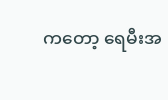ကတော့ ရေမီးအ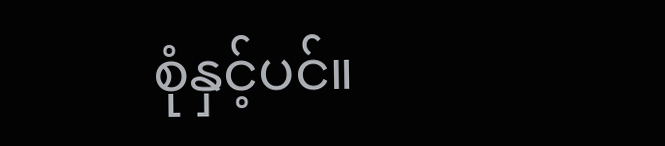စုံနှင့်ပင်။